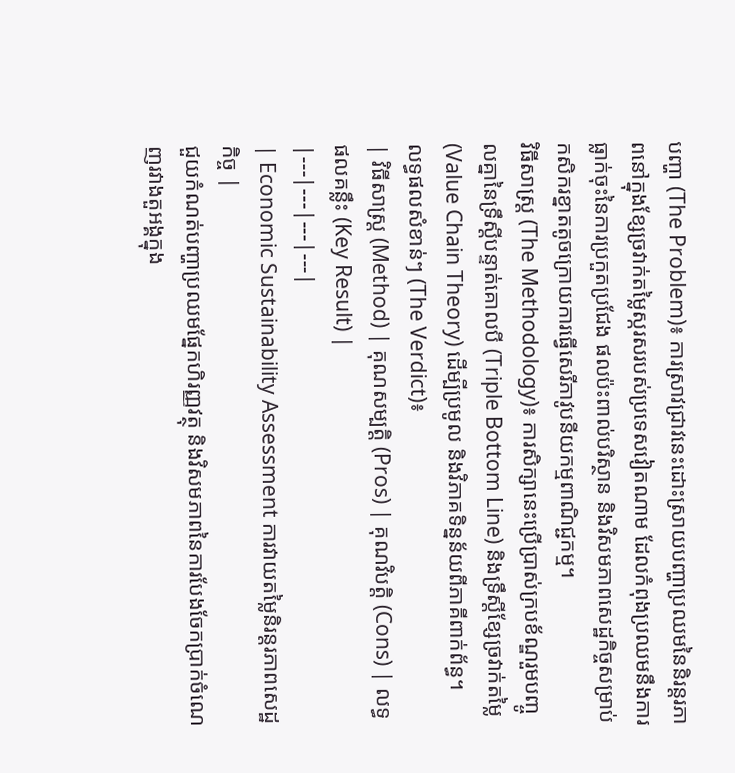បញ្ហា (The Problem)៖ ការស្រាវជ្រាវនេះដោះស្រាយបញ្ហាប្រឈមនៃនិរន្តរភាពនៅក្នុងខ្សែច្រវាក់តម្លៃស្ករសរបស់ប្រទេសវៀតណាម ដែលកំពុងប្រឈមនឹងការធ្លាក់ចុះនៃការប្រកួតប្រជែង ផលប៉ះពាល់បរិស្ថាន និងវិសមភាពសេដ្ឋកិច្ចសម្រាប់កសិករខ្នាតតូចក្រោយការធ្វើសេរីភាវូបនីយកម្មពាណិជ្ជកម្ម។
វិធីសាស្ត្រ (The Methodology)៖ ការសិក្សានេះប្រើប្រាស់ក្របខ័ណ្ឌរួមបញ្ចូលគ្នានៃទ្រឹស្តីបន្ទាត់គោលបី (Triple Bottom Line) និងទ្រឹស្តីខ្សែច្រវាក់តម្លៃ (Value Chain Theory) ដើម្បីប្រមូល និងវិភាគទិន្នន័យពីភាគីពាក់ព័ន្ធ។
លទ្ធផលសំខាន់ៗ (The Verdict)៖
| វិធីសាស្ត្រ (Method) | គុណសម្បត្តិ (Pros) | គុណវិបត្តិ (Cons) | លទ្ធផលគន្លឹះ (Key Result) |
|---|---|---|---|
| Economic Sustainability Assessment ការវាយតម្លៃនិរន្តរភាពសេដ្ឋកិច្ច |
ជួយកំណត់បញ្ហាប្រឈមផ្នែកហិរញ្ញវត្ថុ និងវិសមភាពនៃការបែងចែកប្រាក់ចំណេញរវាងតួអង្គក្នុង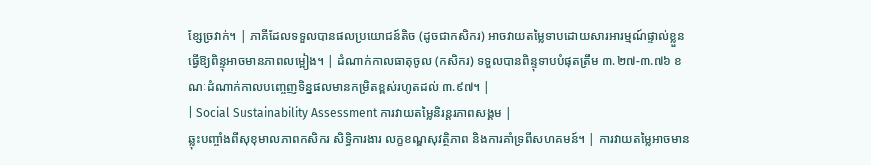ខ្សែច្រវាក់។ | ភាគីដែលទទួលបានផលប្រយោជន៍តិច (ដូចជាកសិករ) អាចវាយតម្លៃទាបដោយសារអារម្មណ៍ផ្ទាល់ខ្លួន ធ្វើឱ្យពិន្ទុអាចមានភាពលម្អៀង។ | ដំណាក់កាលធាតុចូល (កសិករ) ទទួលបានពិន្ទុទាបបំផុតត្រឹម ៣.២៧-៣.៧៦ ខណៈដំណាក់កាលបញ្ចេញទិន្នផលមានកម្រិតខ្ពស់រហូតដល់ ៣.៩៧។ |
| Social Sustainability Assessment ការវាយតម្លៃនិរន្តរភាពសង្គម |
ឆ្លុះបញ្ចាំងពីសុខុមាលភាពកសិករ សិទ្ធិការងារ លក្ខខណ្ឌសុវត្ថិភាព និងការគាំទ្រពីសហគមន៍។ | ការវាយតម្លៃអាចមាន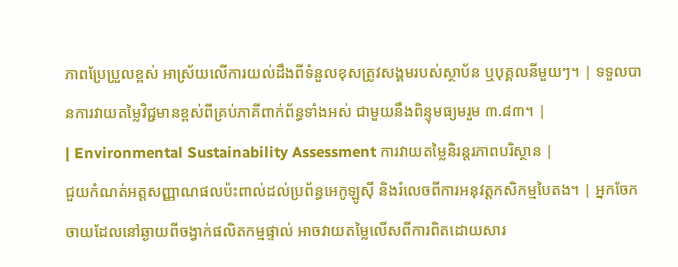ភាពប្រែប្រួលខ្ពស់ អាស្រ័យលើការយល់ដឹងពីទំនួលខុសត្រូវសង្គមរបស់ស្ថាប័ន ឬបុគ្គលនីមួយៗ។ | ទទួលបានការវាយតម្លៃវិជ្ជមានខ្ពស់ពីគ្រប់ភាគីពាក់ព័ន្ធទាំងអស់ ជាមួយនឹងពិន្ទុមធ្យមរួម ៣.៨៣។ |
| Environmental Sustainability Assessment ការវាយតម្លៃនិរន្តរភាពបរិស្ថាន |
ជួយកំណត់អត្តសញ្ញាណផលប៉ះពាល់ដល់ប្រព័ន្ធអេកូឡូស៊ី និងរំលេចពីការអនុវត្តកសិកម្មបៃតង។ | អ្នកចែកចាយដែលនៅឆ្ងាយពីចង្វាក់ផលិតកម្មផ្ទាល់ អាចវាយតម្លៃលើសពីការពិតដោយសារ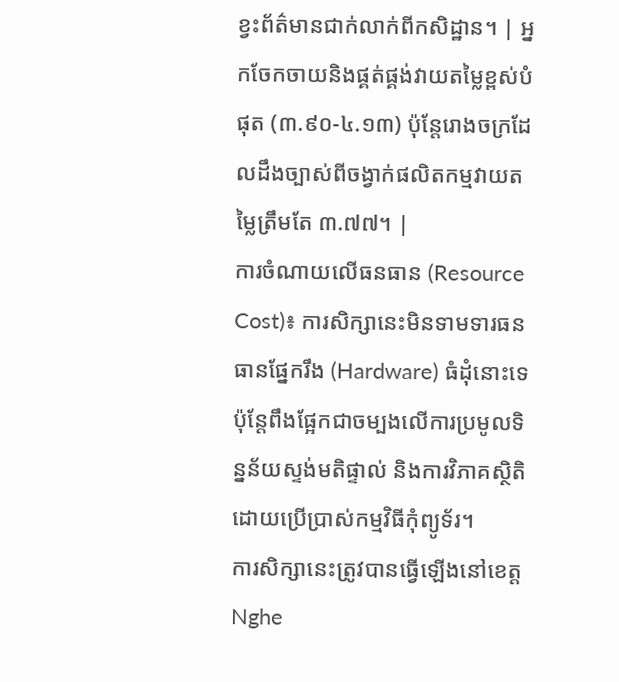ខ្វះព័ត៌មានជាក់លាក់ពីកសិដ្ឋាន។ | អ្នកចែកចាយនិងផ្គត់ផ្គង់វាយតម្លៃខ្ពស់បំផុត (៣.៩០-៤.១៣) ប៉ុន្តែរោងចក្រដែលដឹងច្បាស់ពីចង្វាក់ផលិតកម្មវាយតម្លៃត្រឹមតែ ៣.៧៧។ |
ការចំណាយលើធនធាន (Resource Cost)៖ ការសិក្សានេះមិនទាមទារធនធានផ្នែករឹង (Hardware) ធំដុំនោះទេ ប៉ុន្តែពឹងផ្អែកជាចម្បងលើការប្រមូលទិន្នន័យស្ទង់មតិផ្ទាល់ និងការវិភាគស្ថិតិដោយប្រើប្រាស់កម្មវិធីកុំព្យូទ័រ។
ការសិក្សានេះត្រូវបានធ្វើឡើងនៅខេត្ត Nghe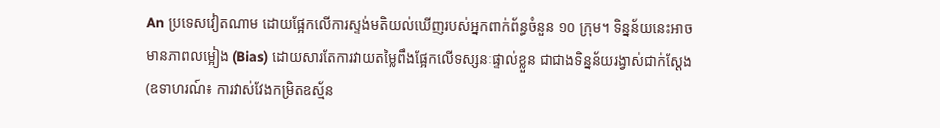An ប្រទេសវៀតណាម ដោយផ្អែកលើការស្ទង់មតិយល់ឃើញរបស់អ្នកពាក់ព័ន្ធចំនួន ១០ ក្រុម។ ទិន្នន័យនេះអាចមានភាពលម្អៀង (Bias) ដោយសារតែការវាយតម្លៃពឹងផ្អែកលើទស្សនៈផ្ទាល់ខ្លួន ជាជាងទិន្នន័យរង្វាស់ជាក់ស្តែង (ឧទាហរណ៍៖ ការវាស់វែងកម្រិតឧស្ម័ន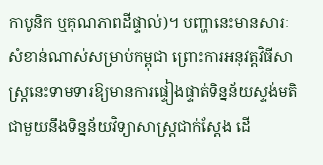កាបូនិក ឬគុណភាពដីផ្ទាល់)។ បញ្ហានេះមានសារៈសំខាន់ណាស់សម្រាប់កម្ពុជា ព្រោះការអនុវត្តវិធីសាស្រ្តនេះទាមទារឱ្យមានការផ្ទៀងផ្ទាត់ទិន្នន័យស្ទង់មតិជាមួយនឹងទិន្នន័យវិទ្យាសាស្ត្រជាក់ស្តែង ដើ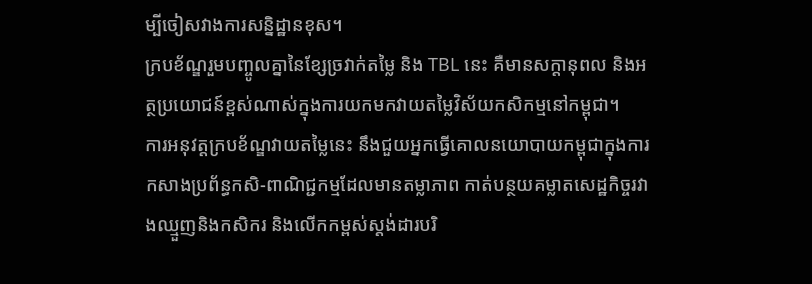ម្បីចៀសវាងការសន្និដ្ឋានខុស។
ក្របខ័ណ្ឌរួមបញ្ចូលគ្នានៃខ្សែច្រវាក់តម្លៃ និង TBL នេះ គឺមានសក្តានុពល និងអត្ថប្រយោជន៍ខ្ពស់ណាស់ក្នុងការយកមកវាយតម្លៃវិស័យកសិកម្មនៅកម្ពុជា។
ការអនុវត្តក្របខ័ណ្ឌវាយតម្លៃនេះ នឹងជួយអ្នកធ្វើគោលនយោបាយកម្ពុជាក្នុងការកសាងប្រព័ន្ធកសិ-ពាណិជ្ជកម្មដែលមានតម្លាភាព កាត់បន្ថយគម្លាតសេដ្ឋកិច្ចរវាងឈ្មួញនិងកសិករ និងលើកកម្ពស់ស្តង់ដារបរិ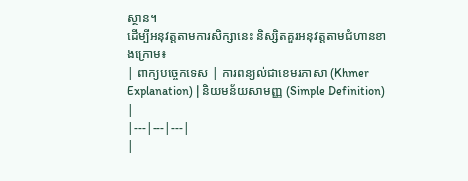ស្ថាន។
ដើម្បីអនុវត្តតាមការសិក្សានេះ និស្សិតគួរអនុវត្តតាមជំហានខាងក្រោម៖
| ពាក្យបច្ចេកទេស | ការពន្យល់ជាខេមរភាសា (Khmer Explanation) | និយមន័យសាមញ្ញ (Simple Definition) |
|---|---|---|
|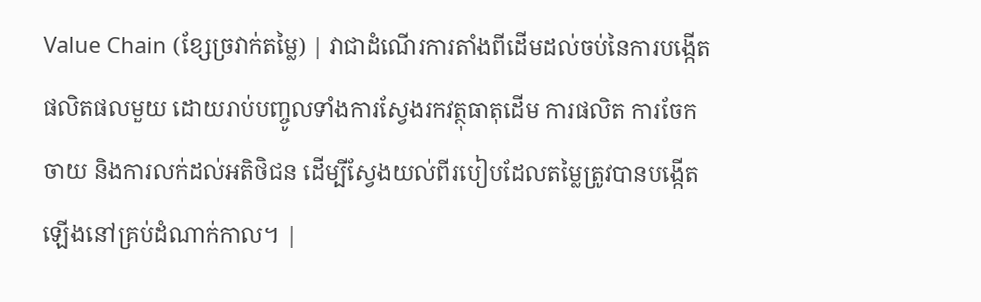Value Chain (ខ្សែច្រវាក់តម្លៃ) | វាជាដំណើរការតាំងពីដើមដល់ចប់នៃការបង្កើតផលិតផលមួយ ដោយរាប់បញ្ចូលទាំងការស្វែងរកវត្ថុធាតុដើម ការផលិត ការចែកចាយ និងការលក់ដល់អតិថិជន ដើម្បីស្វែងយល់ពីរបៀបដែលតម្លៃត្រូវបានបង្កើតឡើងនៅគ្រប់ដំណាក់កាល។ |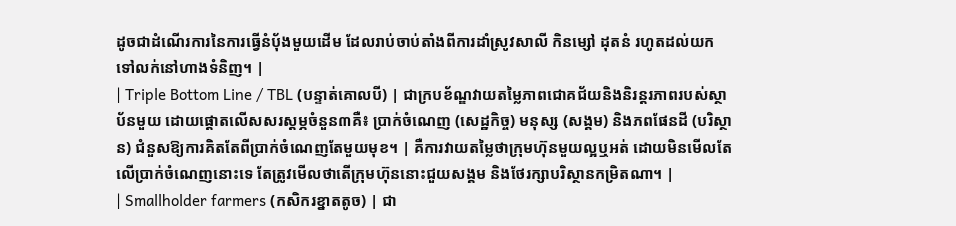ដូចជាដំណើរការនៃការធ្វើនំប៉័ងមួយដើម ដែលរាប់ចាប់តាំងពីការដាំស្រូវសាលី កិនម្សៅ ដុតនំ រហូតដល់យកទៅលក់នៅហាងទំនិញ។ |
| Triple Bottom Line / TBL (បន្ទាត់គោលបី) | ជាក្របខ័ណ្ឌវាយតម្លៃភាពជោគជ័យនិងនិរន្តរភាពរបស់ស្ថាប័នមួយ ដោយផ្តោតលើសសរស្តម្ភចំនួន៣គឺ៖ ប្រាក់ចំណេញ (សេដ្ឋកិច្ច) មនុស្ស (សង្គម) និងភពផែនដី (បរិស្ថាន) ជំនួសឱ្យការគិតតែពីប្រាក់ចំណេញតែមួយមុខ។ | គឺការវាយតម្លៃថាក្រុមហ៊ុនមួយល្អឬអត់ ដោយមិនមើលតែលើប្រាក់ចំណេញនោះទេ តែត្រូវមើលថាតើក្រុមហ៊ុននោះជួយសង្គម និងថែរក្សាបរិស្ថានកម្រិតណា។ |
| Smallholder farmers (កសិករខ្នាតតូច) | ជា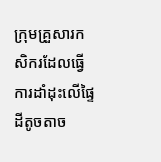ក្រុមគ្រួសារកសិករដែលធ្វើការដាំដុះលើផ្ទៃដីតូចតាច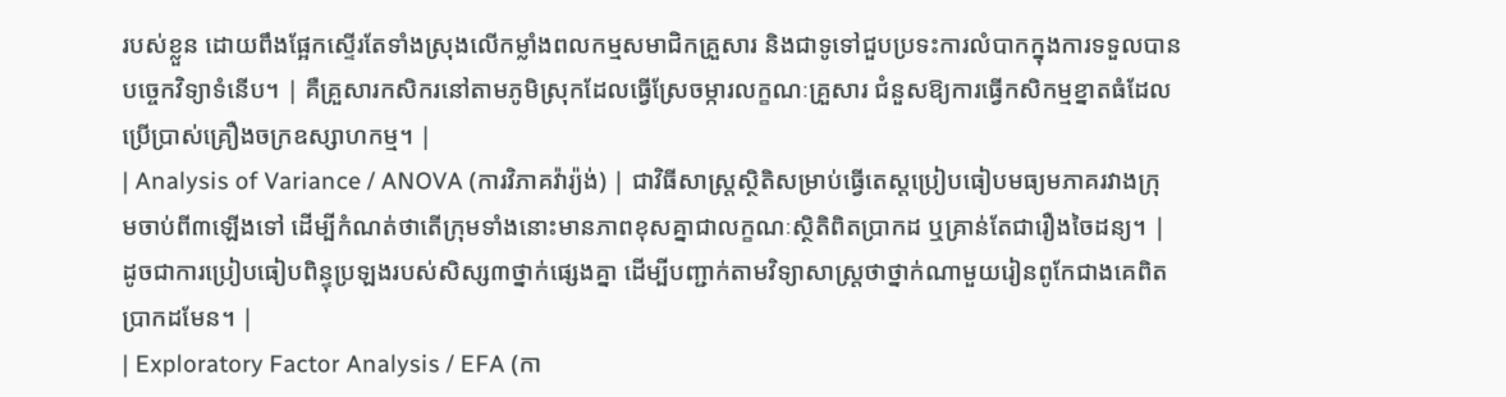របស់ខ្លួន ដោយពឹងផ្អែកស្ទើរតែទាំងស្រុងលើកម្លាំងពលកម្មសមាជិកគ្រួសារ និងជាទូទៅជួបប្រទះការលំបាកក្នុងការទទួលបានបច្ចេកវិទ្យាទំនើប។ | គឺគ្រួសារកសិករនៅតាមភូមិស្រុកដែលធ្វើស្រែចម្ការលក្ខណៈគ្រួសារ ជំនួសឱ្យការធ្វើកសិកម្មខ្នាតធំដែលប្រើប្រាស់គ្រឿងចក្រឧស្សាហកម្ម។ |
| Analysis of Variance / ANOVA (ការវិភាគវ៉ារ្យ៉ង់) | ជាវិធីសាស្រ្តស្ថិតិសម្រាប់ធ្វើតេស្តប្រៀបធៀបមធ្យមភាគរវាងក្រុមចាប់ពី៣ឡើងទៅ ដើម្បីកំណត់ថាតើក្រុមទាំងនោះមានភាពខុសគ្នាជាលក្ខណៈស្ថិតិពិតប្រាកដ ឬគ្រាន់តែជារឿងចៃដន្យ។ | ដូចជាការប្រៀបធៀបពិន្ទុប្រឡងរបស់សិស្ស៣ថ្នាក់ផ្សេងគ្នា ដើម្បីបញ្ជាក់តាមវិទ្យាសាស្ត្រថាថ្នាក់ណាមួយរៀនពូកែជាងគេពិតប្រាកដមែន។ |
| Exploratory Factor Analysis / EFA (កា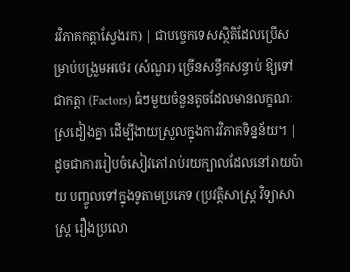រវិភាគកត្តាស្វែងរក) | ជាបច្ចេកទេសស្ថិតិដែលប្រើសម្រាប់បង្រួមអថេរ (សំណួរ) ច្រើនសន្ធឹកសន្ធាប់ ឱ្យទៅជាកត្តា (Factors) ធំៗមួយចំនួនតូចដែលមានលក្ខណៈស្រដៀងគ្នា ដើម្បីងាយស្រួលក្នុងការវិភាគទិន្នន័យ។ | ដូចជាការរៀបចំសៀវភៅរាប់រយក្បាលដែលនៅរាយប៉ាយ បញ្ចូលទៅក្នុងទូតាមប្រភេទ (ប្រវត្តិសាស្ត្រ វិទ្យាសាស្ត្រ រឿងប្រលោ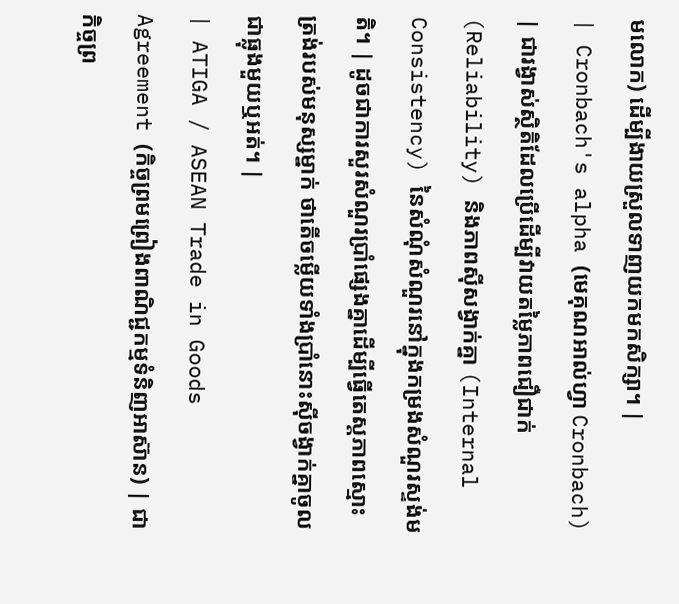មលោក) ដើម្បីងាយស្រួលទាញយកមកសិក្សា។ |
| Cronbach's alpha (មេគុណអាល់ហ្វា Cronbach) | ជារង្វាស់ស្ថិតិដែលប្រើដើម្បីវាយតម្លៃភាពជឿជាក់ (Reliability) និងភាពស៊ីសង្វាក់គ្នា (Internal Consistency) នៃសំណុំសំណួរនៅក្នុងកម្រងសំណួរស្ទង់មតិ។ | ដូចជាការសួរសំណួរប្រាំផ្សេងគ្នាដើម្បីធ្វើតេស្តភាពស្មោះត្រង់របស់មនុស្សម្នាក់ ថាតើចម្លើយទាំងប្រាំនោះស៊ីចង្វាក់គ្នាចូលជាធ្លុងមួយឬអត់។ |
| ATIGA / ASEAN Trade in Goods Agreement (កិច្ចព្រមព្រៀងពាណិជ្ជកម្មទំនិញអាស៊ាន) | ជាកិច្ចព្រ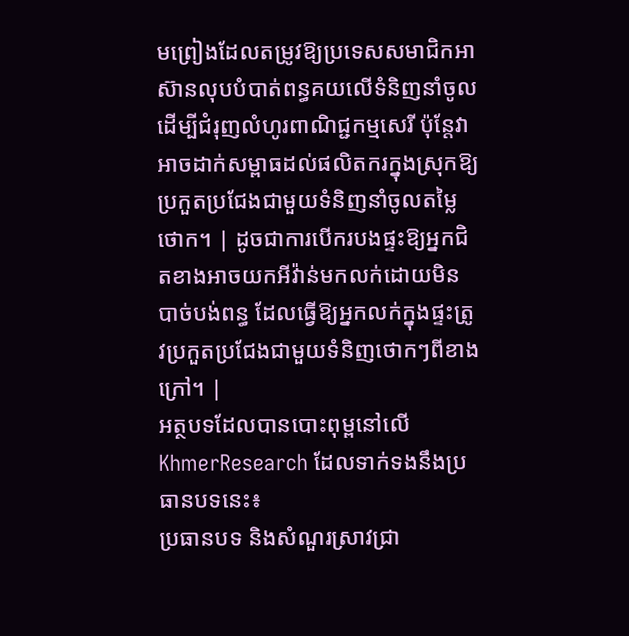មព្រៀងដែលតម្រូវឱ្យប្រទេសសមាជិកអាស៊ានលុបបំបាត់ពន្ធគយលើទំនិញនាំចូល ដើម្បីជំរុញលំហូរពាណិជ្ជកម្មសេរី ប៉ុន្តែវាអាចដាក់សម្ពាធដល់ផលិតករក្នុងស្រុកឱ្យប្រកួតប្រជែងជាមួយទំនិញនាំចូលតម្លៃថោក។ | ដូចជាការបើករបងផ្ទះឱ្យអ្នកជិតខាងអាចយកអីវ៉ាន់មកលក់ដោយមិនបាច់បង់ពន្ធ ដែលធ្វើឱ្យអ្នកលក់ក្នុងផ្ទះត្រូវប្រកួតប្រជែងជាមួយទំនិញថោកៗពីខាងក្រៅ។ |
អត្ថបទដែលបានបោះពុម្ពនៅលើ KhmerResearch ដែលទាក់ទងនឹងប្រធានបទនេះ៖
ប្រធានបទ និងសំណួរស្រាវជ្រា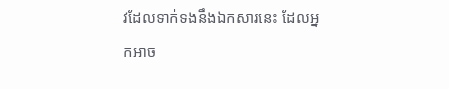វដែលទាក់ទងនឹងឯកសារនេះ ដែលអ្នកអាច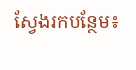ស្វែងរកបន្ថែម៖